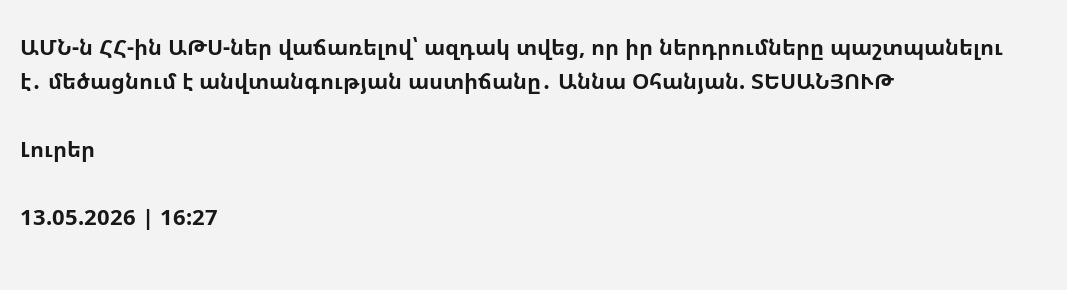ԱՄՆ-ն ՀՀ-ին ԱԹՍ-ներ վաճառելով՝ ազդակ տվեց, որ իր ներդրումները պաշտպանելու է․ մեծացնում է անվտանգության աստիճանը․ Աննա Օհանյան. ՏԵՍԱՆՅՈՒԹ

Լուրեր

13.05.2026 | 16:27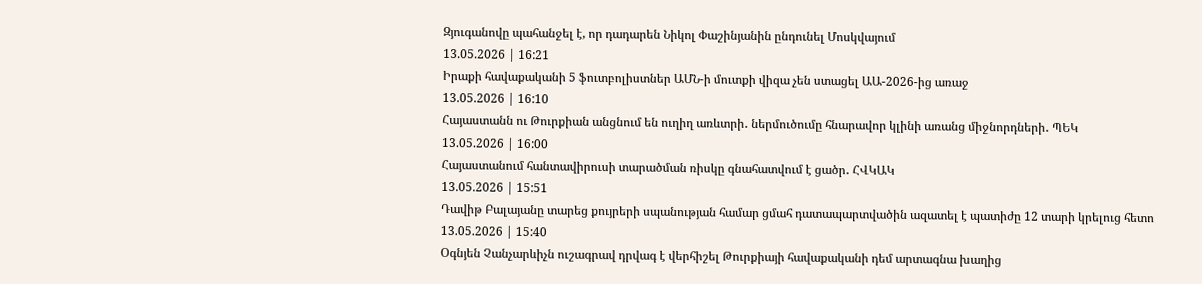Զյուգանովը պահանջել է, որ դադարեն Նիկոլ Փաշինյանին ընդունել Մոսկվայում
13.05.2026 | 16:21
Իրաքի հավաքականի 5 ֆուտբոլիստներ ԱՄՆ-ի մուտքի վիզա չեն ստացել ԱԱ-2026-ից առաջ
13.05.2026 | 16:10
Հայաստանն ու Թուրքիան անցնում են ուղիղ առևտրի․ ներմուծումը հնարավոր կլինի առանց միջնորդների․ ՊԵԿ
13.05.2026 | 16:00
Հայաստանում հանտավիրուսի տարածման ռիսկը գնահատվում է ցածր․ ՀՎԿԱԿ
13.05.2026 | 15:51
Դավիթ Բալայանը տարեց քույրերի սպանության համար ցմահ դատապարտվածին ազատել է պատիժը 12 տարի կրելուց հետո
13.05.2026 | 15:40
Օգնյեն Չանչարևիչն ուշագրավ դրվագ է վերհիշել Թուրքիայի հավաքականի դեմ արտագնա խաղից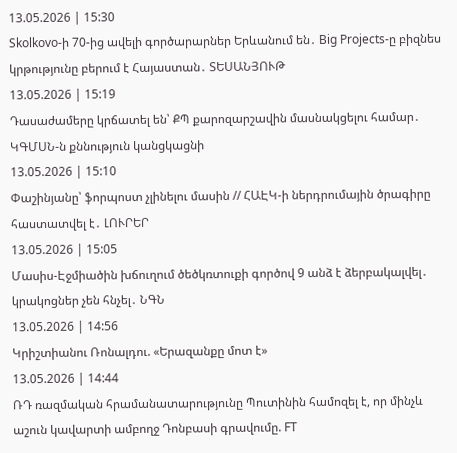13.05.2026 | 15:30
Skolkovo-ի 70-ից ավելի գործարարներ Երևանում են․ Big Projects-ը բիզնես կրթությունը բերում է Հայաստան․ ՏԵՍԱՆՅՈՒԹ
13.05.2026 | 15:19
Դասաժամերը կրճատել են՝ ՔՊ քարոզարշավին մասնակցելու համար․ ԿԳՄՍՆ-ն քննություն կանցկացնի
13.05.2026 | 15:10
Փաշինյանը՝ ֆորպոստ չլինելու մասին // ՀԱԷԿ-ի ներդրումային ծրագիրը հաստատվել է․ ԼՈՒՐԵՐ
13.05.2026 | 15:05
Մասիս-Էջմիածին խճուղում ծեծկռտուքի գործով 9 անձ է ձերբակալվել․ կրակոցներ չեն հնչել․ ՆԳՆ
13.05.2026 | 14:56
Կրիշտիանու Ռոնալդու. «Երազանքը մոտ է»
13.05.2026 | 14:44
ՌԴ ռազմական հրամանատարությունը Պուտինին համոզել է, որ մինչև աշուն կավարտի ամբողջ Դոնբասի գրավումը. FT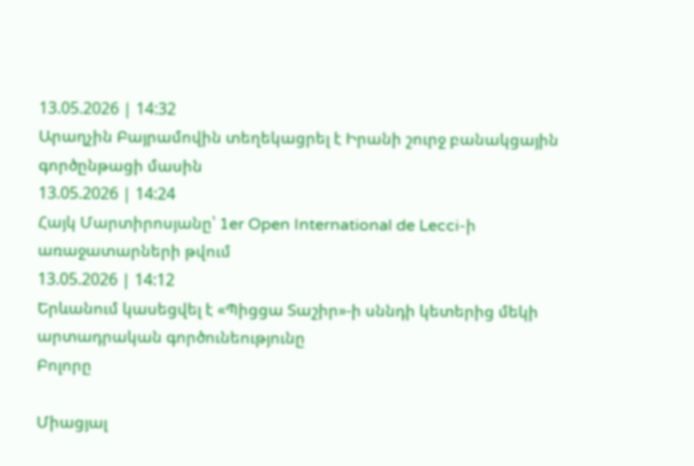13.05.2026 | 14:32
Արաղչին Բայրամովին տեղեկացրել է Իրանի շուրջ բանակցային գործընթացի մասին
13.05.2026 | 14:24
Հայկ Մարտիրոսյանը՝ 1er Open International de Lecci-ի առաջատարների թվում
13.05.2026 | 14:12
Երևանում կասեցվել է «Պիցցա Տաշիր»-ի սննդի կետերից մեկի արտադրական գործունեությունը
Բոլորը

Միացյալ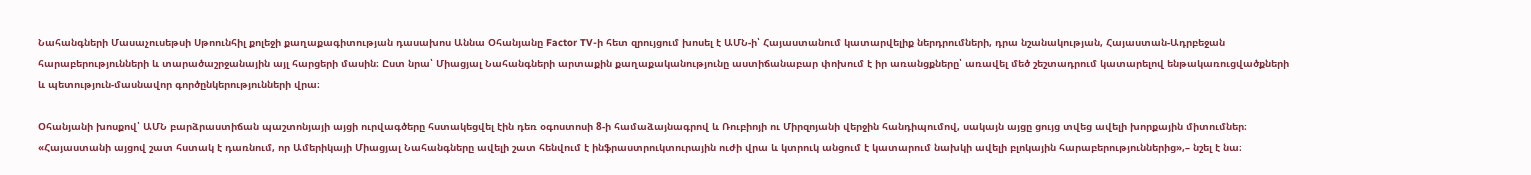Նահանգների Մասաչուսեթսի Սթոունհիլ քոլեջի քաղաքագիտության դասախոս Աննա Օհանյանը Factor TV-ի հետ զրույցում խոսել է ԱՄՆ-ի՝ Հայաստանում կատարվելիք ներդրումների, դրա նշանակության, Հայաստան-Ադրբեջան հարաբերությունների և տարածաշրջանային այլ հարցերի մասին։ Ըստ նրա՝ Միացյալ Նահանգների արտաքին քաղաքականությունը աստիճանաբար փոխում է իր առանցքները՝ առավել մեծ շեշտադրում կատարելով ենթակառուցվածքների և պետություն-մասնավոր գործընկերությունների վրա։

Օհանյանի խոսքով՝ ԱՄՆ բարձրաստիճան պաշտոնյայի այցի ուրվագծերը հստակեցվել էին դեռ օգոստոսի 8-ի համաձայնագրով և Ռուբիոյի ու Միրզոյանի վերջին հանդիպումով, սակայն այցը ցույց տվեց ավելի խորքային միտումներ։ «Հայաստանի այցով շատ հստակ է դառնում, որ Ամերիկայի Միացյալ Նահանգները ավելի շատ հենվում է ինֆրաստրուկտուրային ուժի վրա և կտրուկ անցում է կատարում նախկի ավելի բլոկային հարաբերություններից»,– նշել է նա։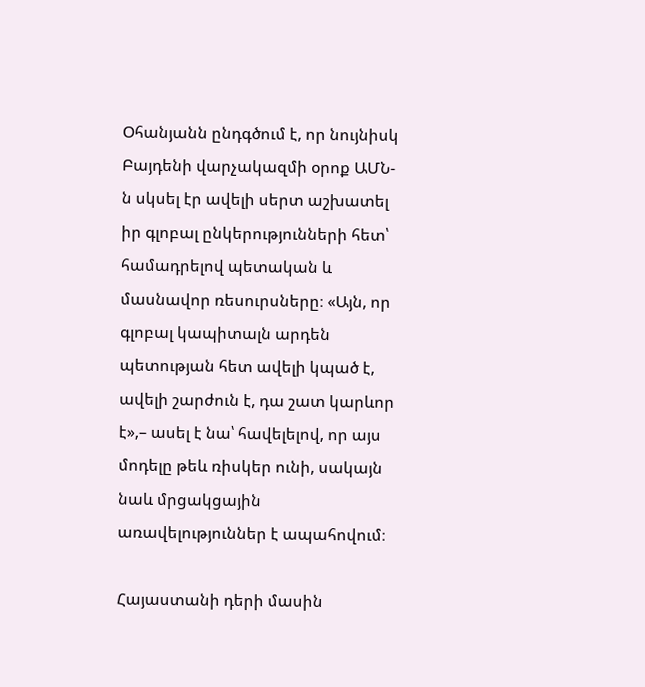Օհանյանն ընդգծում է, որ նույնիսկ Բայդենի վարչակազմի օրոք ԱՄՆ-ն սկսել էր ավելի սերտ աշխատել իր գլոբալ ընկերությունների հետ՝ համադրելով պետական և մասնավոր ռեսուրսները։ «Այն, որ գլոբալ կապիտալն արդեն պետության հետ ավելի կպած է, ավելի շարժուն է, դա շատ կարևոր է»,– ասել է նա՝ հավելելով, որ այս մոդելը թեև ռիսկեր ունի, սակայն նաև մրցակցային առավելություններ է ապահովում։

Հայաստանի դերի մասին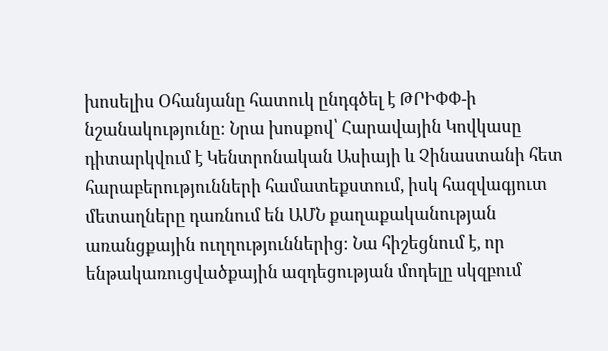խոսելիս Օհանյանը հատուկ ընդգծել է ԹՐԻՓՓ-ի նշանակությունը։ Նրա խոսքով՝ Հարավային Կովկասը դիտարկվում է Կենտրոնական Ասիայի և Չինաստանի հետ հարաբերությունների համատեքստում, իսկ հազվագյուտ մետաղները դառնում են ԱՄՆ քաղաքականության առանցքային ուղղություններից։ Նա հիշեցնում է, որ ենթակառուցվածքային ազդեցության մոդելը սկզբում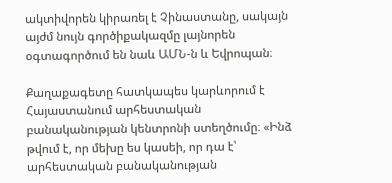ակտիվորեն կիրառել է Չինաստանը, սակայն այժմ նույն գործիքակազմը լայնորեն օգտագործում են նաև ԱՄՆ-ն և Եվրոպան։

Քաղաքագետը հատկապես կարևորում է Հայաստանում արհեստական բանականության կենտրոնի ստեղծումը։ «Ինձ թվում է, որ մեխը ես կասեի, որ դա է՝ արհեստական բանականության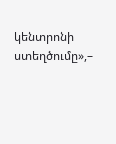կենտրոնի ստեղծումը»,–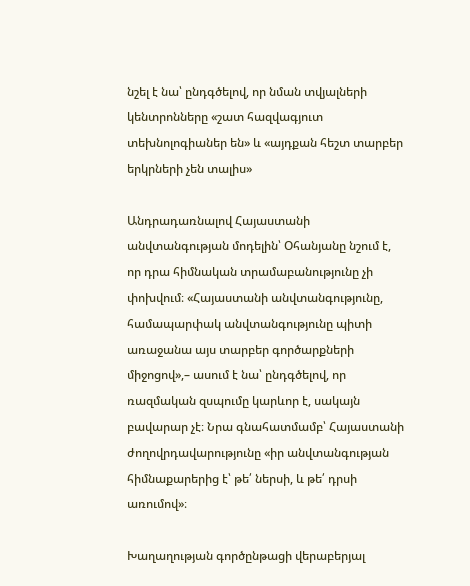նշել է նա՝ ընդգծելով, որ նման տվյալների կենտրոնները «շատ հազվագյուտ տեխնոլոգիաներ են» և «այդքան հեշտ տարբեր երկրների չեն տալիս»

Անդրադառնալով Հայաստանի անվտանգության մոդելին՝ Օհանյանը նշում է, որ դրա հիմնական տրամաբանությունը չի փոխվում։ «Հայաստանի անվտանգությունը, համապարփակ անվտանգությունը պիտի առաջանա այս տարբեր գործարքների միջոցով»,– ասում է նա՝ ընդգծելով, որ ռազմական զսպումը կարևոր է, սակայն բավարար չէ։ Նրա գնահատմամբ՝ Հայաստանի ժողովրդավարությունը «իր անվտանգության հիմնաքարերից է՝ թե՛ ներսի, և թե՛ դրսի առումով»։

Խաղաղության գործընթացի վերաբերյալ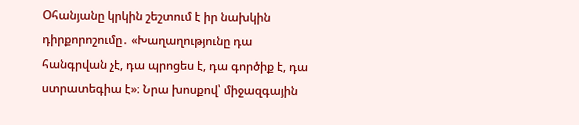Օհանյանը կրկին շեշտում է իր նախկին դիրքորոշումը․ «Խաղաղությունը դա հանգրվան չէ, դա պրոցես է, դա գործիք է, դա ստրատեգիա է»։ Նրա խոսքով՝ միջազգային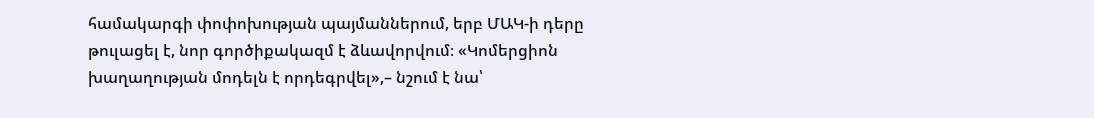համակարգի փոփոխության պայմաններում, երբ ՄԱԿ-ի դերը թուլացել է, նոր գործիքակազմ է ձևավորվում։ «Կոմերցիոն խաղաղության մոդելն է որդեգրվել»,– նշում է նա՝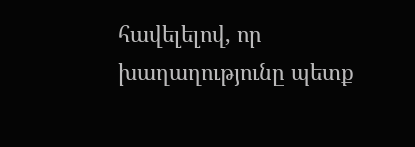հավելելով, որ խաղաղությունը պետք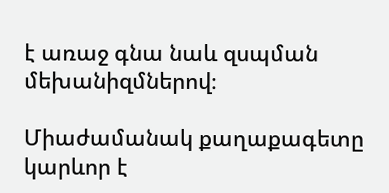է առաջ գնա նաև զսպման մեխանիզմներով։

Միաժամանակ քաղաքագետը կարևոր է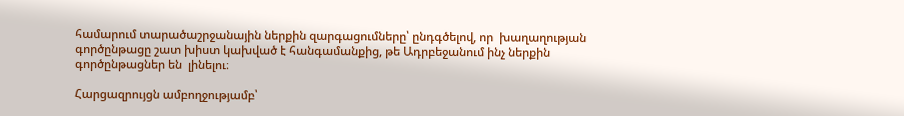համարում տարածաշրջանային ներքին զարգացումները՝ ընդգծելով, որ  խաղաղության գործընթացը շատ խիստ կախված է հանգամանքից, թե Ադրբեջանում ինչ ներքին գործընթացներ են  լինելու։

Հարցազրույցն ամբողջությամբ՝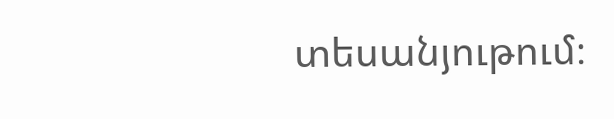տեսանյութում։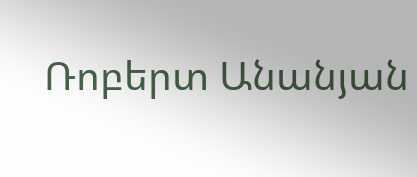Ռոբերտ Անանյան